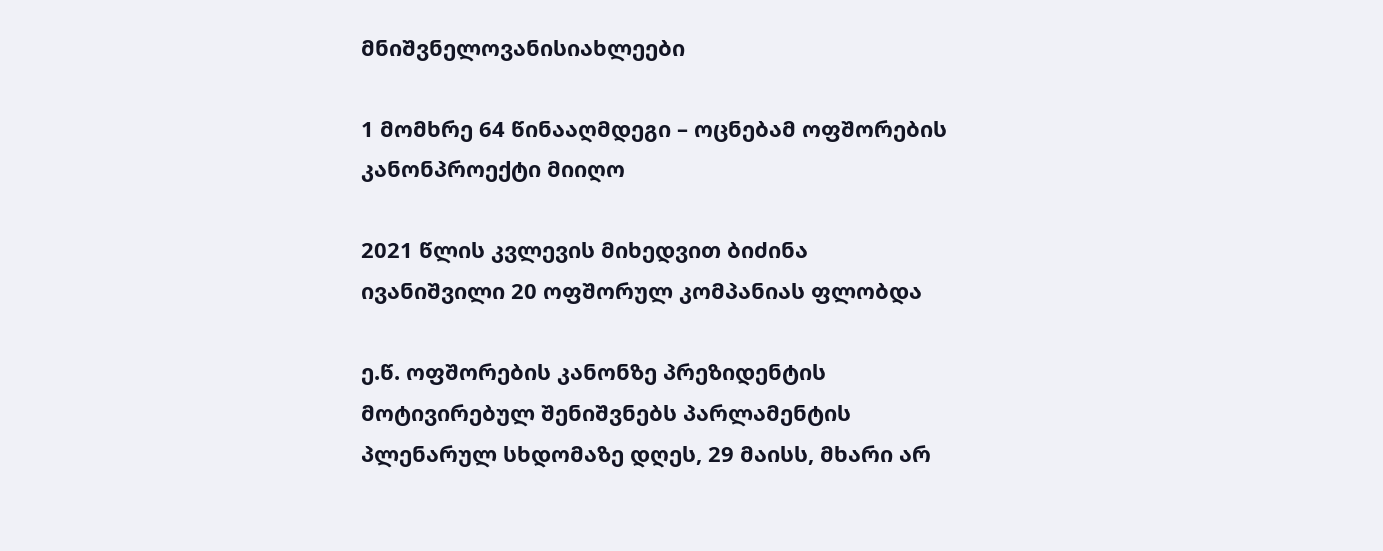მნიშვნელოვანისიახლეები

1 მომხრე 64 წინააღმდეგი – ოცნებამ ოფშორების კანონპროექტი მიიღო

2021 წლის კვლევის მიხედვით ბიძინა ივანიშვილი 20 ოფშორულ კომპანიას ფლობდა

ე.წ. ოფშორების კანონზე პრეზიდენტის მოტივირებულ შენიშვნებს პარლამენტის პლენარულ სხდომაზე დღეს, 29 მაისს, მხარი არ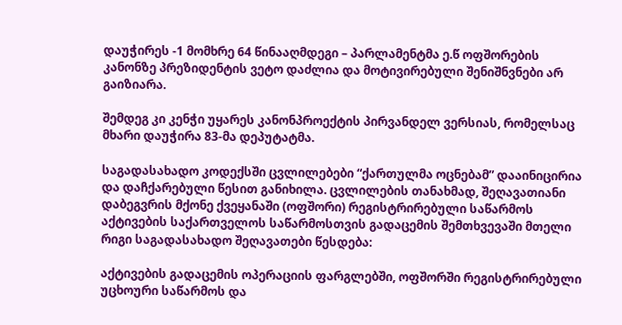დაუჭირეს -1 მომხრე 64 წინააღმდეგი – პარლამენტმა ე.წ ოფშორების კანონზე პრეზიდენტის ვეტო დაძლია და მოტივირებული შენიშნვნები არ გაიზიარა.

შემდეგ კი კენჭი უყარეს კანონპროექტის პირვანდელ ვერსიას, რომელსაც მხარი დაუჭირა 83-მა დეპუტატმა.

საგადასახადო კოდექსში ცვლილებები “ქართულმა ოცნებამ” დააინიცირია და დაჩქარებული წესით განიხილა. ცვლილების თანახმად, შეღავათიანი დაბეგვრის მქონე ქვეყანაში (ოფშორი) რეგისტრირებული საწარმოს აქტივების საქართველოს საწარმოსთვის გადაცემის შემთხვევაში მთელი რიგი საგადასახადო შეღავათები წესდება:

აქტივების გადაცემის ოპერაციის ფარგლებში, ოფშორში რეგისტრირებული უცხოური საწარმოს და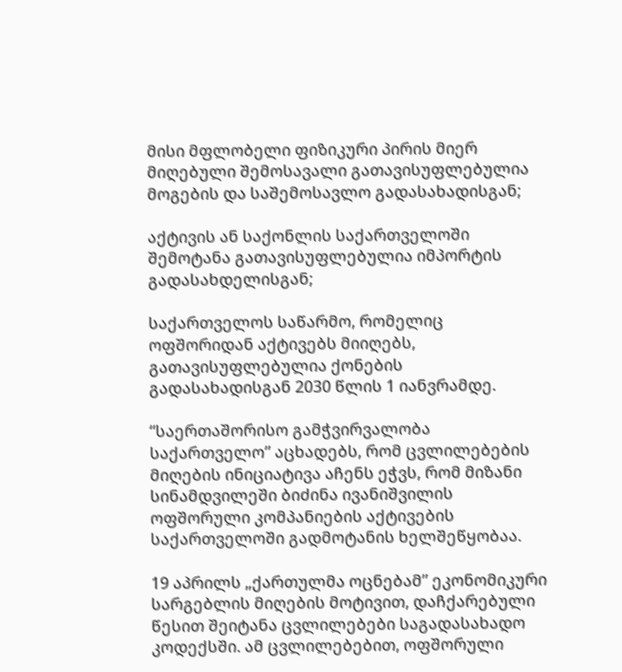მისი მფლობელი ფიზიკური პირის მიერ მიღებული შემოსავალი გათავისუფლებულია მოგების და საშემოსავლო გადასახადისგან;

აქტივის ან საქონლის საქართველოში შემოტანა გათავისუფლებულია იმპორტის გადასახდელისგან;

საქართველოს საწარმო, რომელიც ოფშორიდან აქტივებს მიიღებს, გათავისუფლებულია ქონების გადასახადისგან 2030 წლის 1 იანვრამდე.

“საერთაშორისო გამჭვირვალობა საქართველო” აცხადებს, რომ ცვლილებების მიღების ინიციატივა აჩენს ეჭვს, რომ მიზანი სინამდვილეში ბიძინა ივანიშვილის ოფშორული კომპანიების აქტივების საქართველოში გადმოტანის ხელშეწყობაა.

19 აპრილს „ქართულმა ოცნებამ” ეკონომიკური სარგებლის მიღების მოტივით, დაჩქარებული წესით შეიტანა ცვლილებები საგადასახადო კოდექსში. ამ ცვლილებებით, ოფშორული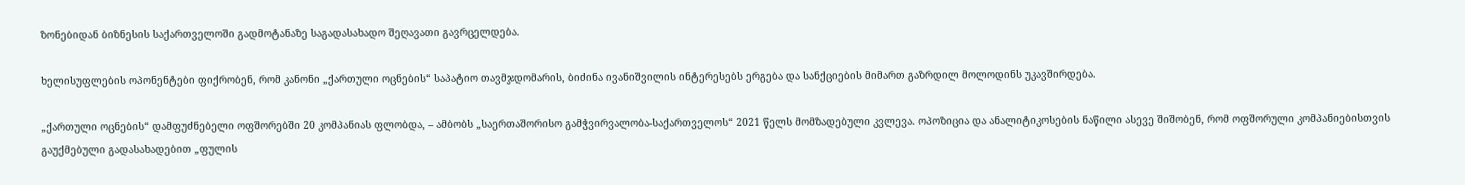ზონებიდან ბიზნესის საქართველოში გადმოტანაზე საგადასახადო შეღავათი გავრცელდება.

ხელისუფლების ოპონენტები ფიქრობენ, რომ კანონი „ქართული ოცნების“ საპატიო თავმჯდომარის, ბიძინა ივანიშვილის ინტერესებს ერგება და სანქციების მიმართ გაზრდილ მოლოდინს უკავშირდება.

„ქართული ოცნების“ დამფუძნებელი ოფშორებში 20 კომპანიას ფლობდა, – ამბობს „საერთაშორისო გამჭვირვალობა-საქართველოს“ 2021 წელს მომზადებული კვლევა. ოპოზიცია და ანალიტიკოსების ნაწილი ასევე შიშობენ, რომ ოფშორული კომპანიებისთვის გაუქმებული გადასახადებით „ფულის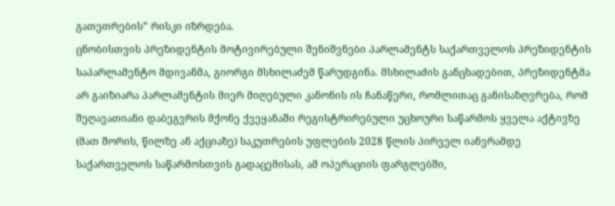გათეთრების” რისკი იზრდება.
ცნობისთვის პრეზიდენტის მოტივირებული შენიშვნები პარლამენტს საქართველოს პრეზიდენტის საპარლამენტო მდივანმა, გიორგი მსხილაძემ წარუდგინა. მსხილაძის განცხადებით, პრეზიდენტმა არ გაიზიარა პარლამენტის მიერ მიღებული კანონის ის ჩანაწერი, რომლითაც განისაზღვრება, რომ შეღავათიანი დაბეგვრის მქონე ქვეყანაში რეგისტრირებული უცხოური საწარმოს ყველა აქტივზე (მათ შორის, წილზე ან აქციაზე) საკუთრების უფლების 2028 წლის პირველ იანვრამდე საქართველოს საწარმოსთვის გადაცემისას, ამ ოპერაციის ფარგლებში,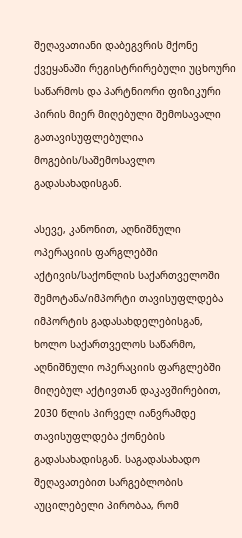შეღავათიანი დაბეგვრის მქონე ქვეყანაში რეგისტრირებული უცხოური საწარმოს და პარტნიორი ფიზიკური პირის მიერ მიღებული შემოსავალი გათავისუფლებულია მოგების/საშემოსავლო გადასახადისგან.

ასევე, კანონით, აღნიშნული ოპერაციის ფარგლებში აქტივის/საქონლის საქართველოში შემოტანა/იმპორტი თავისუფლდება იმპორტის გადასახდელებისგან, ხოლო საქართველოს საწარმო, აღნიშნული ოპერაციის ფარგლებში მიღებულ აქტივთან დაკავშირებით, 2030 წლის პირველ იანვრამდე თავისუფლდება ქონების გადასახადისგან. საგადასახადო შეღავათებით სარგებლობის აუცილებელი პირობაა, რომ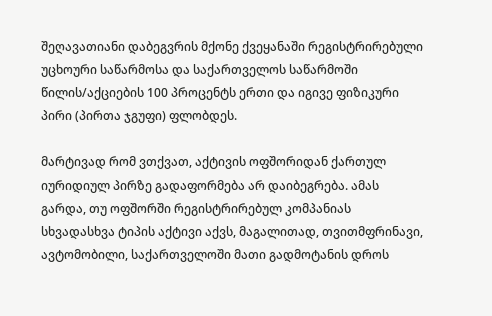შეღავათიანი დაბეგვრის მქონე ქვეყანაში რეგისტრირებული უცხოური საწარმოსა და საქართველოს საწარმოში წილის/აქციების 100 პროცენტს ერთი და იგივე ფიზიკური პირი (პირთა ჯგუფი) ფლობდეს.

მარტივად რომ ვთქვათ, აქტივის ოფშორიდან ქართულ იურიდიულ პირზე გადაფორმება არ დაიბეგრება. ამას გარდა, თუ ოფშორში რეგისტრირებულ კომპანიას სხვადასხვა ტიპის აქტივი აქვს, მაგალითად, თვითმფრინავი, ავტომობილი, საქართველოში მათი გადმოტანის დროს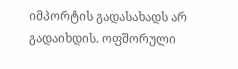იმპორტის გადასახადს არ გადაიხდის. ოფშორული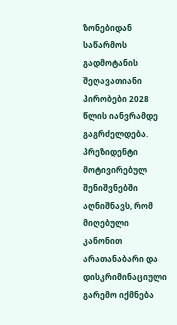ზონებიდან საწარმოს გადმოტანის შეღავათიანი პირობები 2028 წლის იანვრამდე გაგრძელდება.
პრეზიდენტი მოტივირებულ შენიშვნებში აღნიშნავს, რომ მიღებული კანონით არათანაბარი და დისკრიმინაციული გარემო იქმნება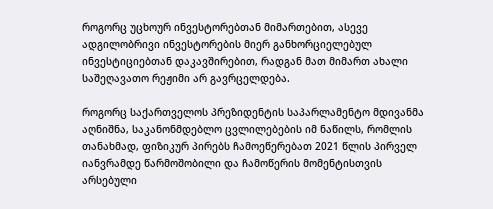როგორც უცხოურ ინვესტორებთან მიმართებით, ასევე ადგილობრივი ინვესტორების მიერ განხორციელებულ ინვესტიციებთან დაკავშირებით, რადგან მათ მიმართ ახალი საშეღავათო რეჟიმი არ გავრცელდება.

როგორც საქართველოს პრეზიდენტის საპარლამენტო მდივანმა აღნიშნა, საკანონმდებლო ცვლილებების იმ ნაწილს, რომლის თანახმად, ფიზიკურ პირებს ჩამოეწერებათ 2021 წლის პირველ იანვრამდე წარმოშობილი და ჩამოწერის მომენტისთვის არსებული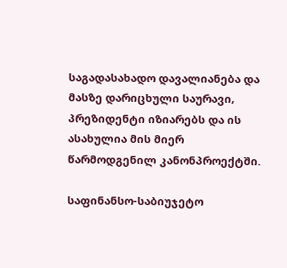საგადასახადო დავალიანება და მასზე დარიცხული საურავი, პრეზიდენტი იზიარებს და ის ასახულია მის მიერ წარმოდგენილ კანონპროექტში.

საფინანსო-საბიუჯეტო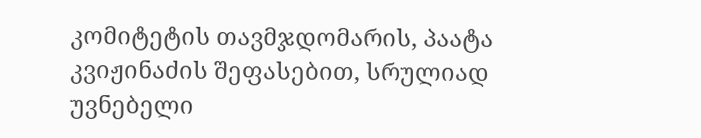კომიტეტის თავმჯდომარის, პაატა კვიჟინაძის შეფასებით, სრულიად უვნებელი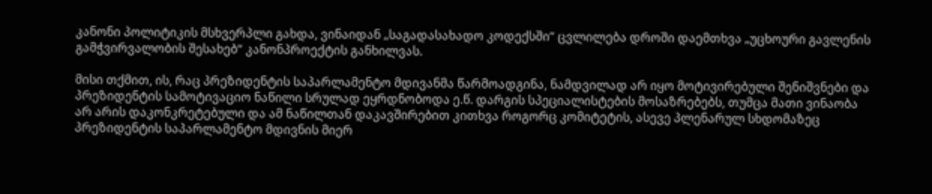კანონი პოლიტიკის მსხვერპლი გახდა, ვინაიდან „საგადასახადო კოდექსში“ ცვლილება დროში დაემთხვა „უცხოური გავლენის გამჭვირვალობის შესახებ“ კანონპროექტის განხილვას.

მისი თქმით, ის, რაც პრეზიდენტის საპარლამენტო მდივანმა წარმოადგინა, ნამდვილად არ იყო მოტივირებული შენიშვნები და პრეზიდენტის სამოტივაციო ნაწილი სრულად ეყრდნობოდა ე.წ. დარგის სპეციალისტების მოსაზრებებს, თუმცა მათი ვინაობა არ არის დაკონკრეტებული და ამ ნაწილთან დაკავშირებით კითხვა როგორც კომიტეტის, ასევე პლენარულ სხდომაზეც პრეზიდენტის საპარლამენტო მდივნის მიერ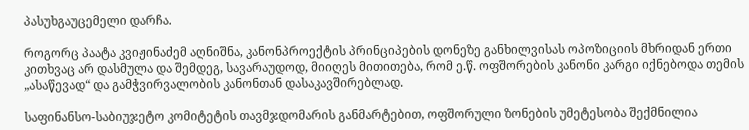პასუხგაუცემელი დარჩა.

როგორც პაატა კვიჟინაძემ აღნიშნა, კანონპროექტის პრინციპების დონეზე განხილვისას ოპოზიციის მხრიდან ერთი კითხვაც არ დასმულა და შემდეგ, სავარაუდოდ, მიიღეს მითითება, რომ ე.წ. ოფშორების კანონი კარგი იქნებოდა თემის „ასაწევად“ და გამჭვირვალობის კანონთან დასაკავშირებლად.

საფინანსო-საბიუჯეტო კომიტეტის თავმჯდომარის განმარტებით, ოფშორული ზონების უმეტესობა შექმნილია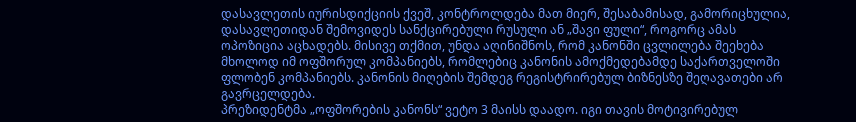დასავლეთის იურისდიქციის ქვეშ, კონტროლდება მათ მიერ, შესაბამისად, გამორიცხულია, დასავლეთიდან შემოვიდეს სანქცირებული რუსული ან „შავი ფული“, როგორც ამას ოპოზიცია აცხადებს. მისივე თქმით, უნდა აღინიშნოს, რომ კანონში ცვლილება შეეხება მხოლოდ იმ ოფშორულ კომპანიებს, რომლებიც კანონის ამოქმედებამდე საქართველოში ფლობენ კომპანიებს. კანონის მიღების შემდეგ რეგისტრირებულ ბიზნესზე შეღავათები არ გავრცელდება.
პრეზიდენტმა „ოფშორების კანონს“ ვეტო 3 მაისს დაადო. იგი თავის მოტივირებულ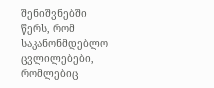შენიშვნებში წერს, რომ საკანონმდებლო ცვლილებები, რომლებიც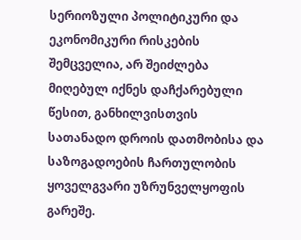სერიოზული პოლიტიკური და ეკონომიკური რისკების შემცველია, არ შეიძლება მიღებულ იქნეს დაჩქარებული წესით, განხილვისთვის სათანადო დროის დათმობისა და საზოგადოების ჩართულობის ყოველგვარი უზრუნველყოფის გარეშე.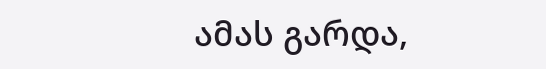ამას გარდა,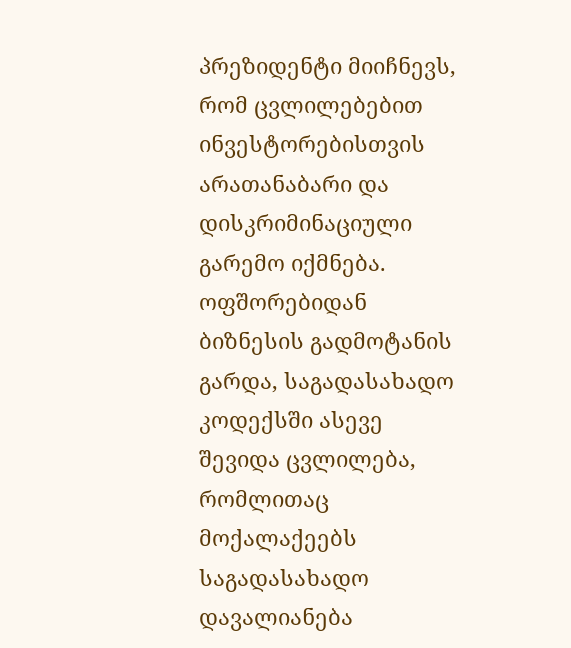პრეზიდენტი მიიჩნევს, რომ ცვლილებებით ინვესტორებისთვის არათანაბარი და დისკრიმინაციული გარემო იქმნება. ოფშორებიდან ბიზნესის გადმოტანის გარდა, საგადასახადო კოდექსში ასევე შევიდა ცვლილება, რომლითაც მოქალაქეებს საგადასახადო დავალიანება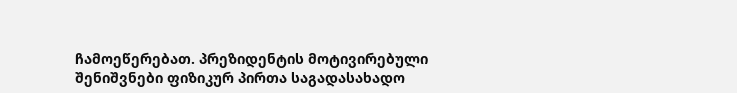ჩამოეწერებათ. პრეზიდენტის მოტივირებული შენიშვნები ფიზიკურ პირთა საგადასახადო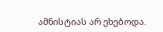ამნისტიას არ ეხებოდა.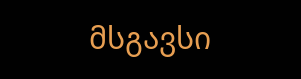მსგავსი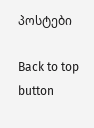პოსტები

Back to top button